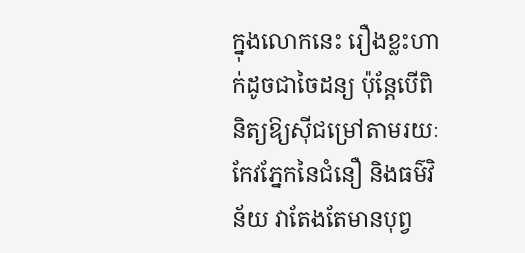ក្នុងលោកនេះ រឿងខ្លះហាក់ដូចជាចៃដន្យ ប៉ុន្តែបើពិនិត្យឱ្យស៊ីជម្រៅតាមរយៈកែវភ្នែកនៃជំនឿ និងធម៌វិន័យ វាតែងតែមានបុព្វ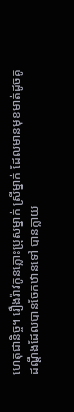ហេតុជានិច្ច។ រឿងរ៉ាវកូនភ្លោះប្រុសម្នាក់ ស្រីម្នាក់ ដែលមានមុខមាត់ដូចគូដណ្ដឹងដែលបានចែកឋានទៅ បានក្លាយ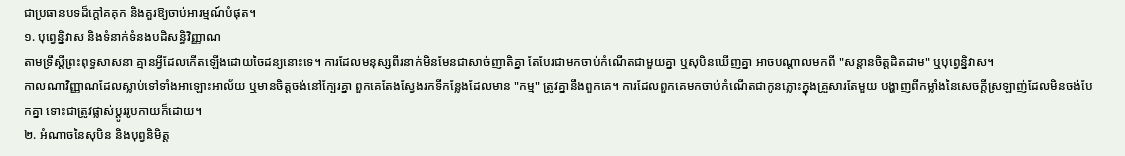ជាប្រធានបទដ៏ក្ដៅគគុក និងគួរឱ្យចាប់អារម្មណ៍បំផុត។
១. បុព្វេន្និវាស និងទំនាក់ទំនងបដិសន្ធិវិញ្ញាណ
តាមទ្រឹស្ដីព្រះពុទ្ធសាសនា គ្មានអ្វីដែលកើតឡើងដោយចៃដន្យនោះទេ។ ការដែលមនុស្សពីរនាក់មិនមែនជាសាច់ញាតិគ្នា តែបែរជាមកចាប់កំណើតជាមួយគ្នា ឬសុបិនឃើញគ្នា អាចបណ្តាលមកពី "សន្តានចិត្តដិតដាម" ឬបុព្វេន្និវាស។
កាលណាវិញ្ញាណដែលស្លាប់ទៅទាំងអាឡោះអាល័យ ឬមានចិត្តចង់នៅក្បែរគ្នា ពួកគេតែងស្វែងរកទីកន្លែងដែលមាន "កម្ម" ត្រូវគ្នានឹងពួកគេ។ ការដែលពួកគេមកចាប់កំណើតជាកូនភ្លោះក្នុងគ្រួសារតែមួយ បង្ហាញពីកម្លាំងនៃសេចក្ដីស្រឡាញ់ដែលមិនចង់បែកគ្នា ទោះជាត្រូវផ្លាស់ប្តូររូបកាយក៏ដោយ។
២. អំណាចនៃសុបិន និងបុព្វនិមិត្ត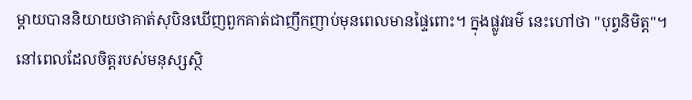ម្ដាយបាននិយាយថាគាត់សុបិនឃើញពួកគាត់ជាញឹកញាប់មុនពេលមានផ្ទៃពោះ។ ក្នុងផ្លូវធម៌ នេះហៅថា "បុព្វនិមិត្ត"។ នៅពេលដែលចិត្តរបស់មនុស្សស្ថិ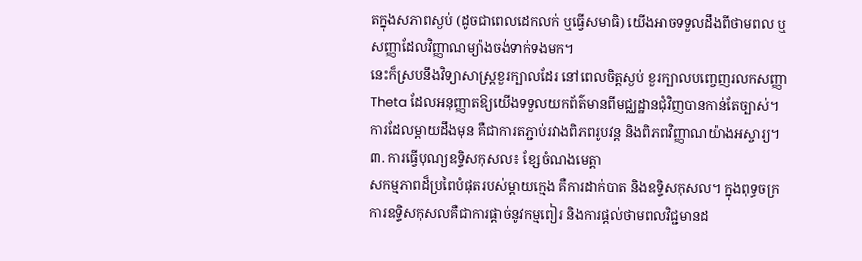តក្នុងសភាពស្ងប់ (ដូចជាពេលដេកលក់ ឬធ្វើសមាធិ) យើងអាចទទួលដឹងពីថាមពល ឬសញ្ញាដែលវិញ្ញាណម្យ៉ាងចង់ទាក់ទងមក។
នេះក៏ស្របនឹងវិទ្យាសាស្ត្រខួរក្បាលដែរ នៅពេលចិត្តស្ងប់ ខួរក្បាលបញ្ចេញរលកសញ្ញា Theta ដែលអនុញ្ញាតឱ្យយើងទទួលយកព័ត៌មានពីមជ្ឈដ្ឋានជុំវិញបានកាន់តែច្បាស់។ ការដែលម្ដាយដឹងមុន គឺជាការតភ្ជាប់រវាងពិភពរូបវន្ត និងពិភពវិញ្ញាណយ៉ាងអស្ចារ្យ។
៣. ការធ្វើបុណ្យឧទ្ទិសកុសល៖ ខ្សែចំណងមេត្តា
សកម្មភាពដ៏ប្រពៃបំផុតរបស់ម្ដាយក្មេង គឺការដាក់បាត និងឧទ្ទិសកុសល។ ក្នុងពុទ្ធចក្រ ការឧទ្ទិសកុសលគឺជាការផ្ដាច់នូវកម្មពៀរ និងការផ្ដល់ថាមពលវិជ្ជមានដ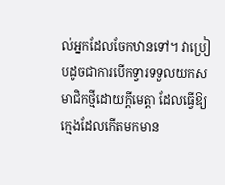ល់អ្នកដែលចែកឋានទៅ។ វាប្រៀបដូចជាការបើកទ្វារទទួលយកសមាជិកថ្មីដោយក្ដីមេត្តា ដែលធ្វើឱ្យក្មេងដែលកើតមកមាន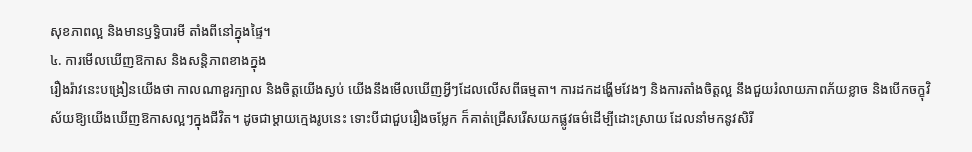សុខភាពល្អ និងមានឫទ្ធិបារមី តាំងពីនៅក្នុងផ្ទៃ។
៤. ការមើលឃើញឱកាស និងសន្តិភាពខាងក្នុង
រឿងរ៉ាវនេះបង្រៀនយើងថា កាលណាខួរក្បាល និងចិត្តយើងស្ងប់ យើងនឹងមើលឃើញអ្វីៗដែលលើសពីធម្មតា។ ការដកដង្ហើមវែងៗ និងការតាំងចិត្តល្អ នឹងជួយរំលាយភាពភ័យខ្លាច និងបើកចក្ខុវិស័យឱ្យយើងឃើញឱកាសល្អៗក្នុងជីវិត។ ដូចជាម្ដាយក្មេងរូបនេះ ទោះបីជាជួបរឿងចម្លែក ក៏គាត់ជ្រើសរើសយកផ្លូវធម៌ដើម្បីដោះស្រាយ ដែលនាំមកនូវសិរី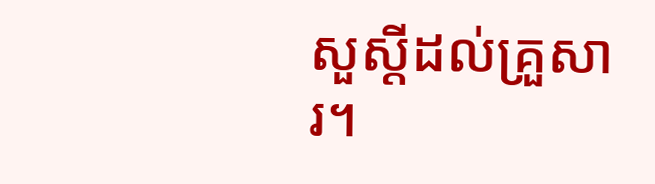សួស្ដីដល់គ្រួសារ។